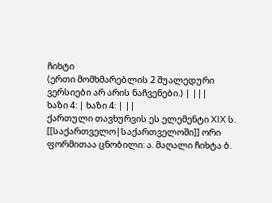ჩიხტი
(ერთი მომხმარებლის 2 შუალედური ვერსიები არ არის ნაჩვენები.) | |||
ხაზი 4: | ხაზი 4: | ||
ქართული თავხურვის ეს ელემენტი XIX ს. [[საქართველო|საქართველოში]] ორი ფორმითაა ცნობილი: ა. მაღალი ჩიხტა ბ.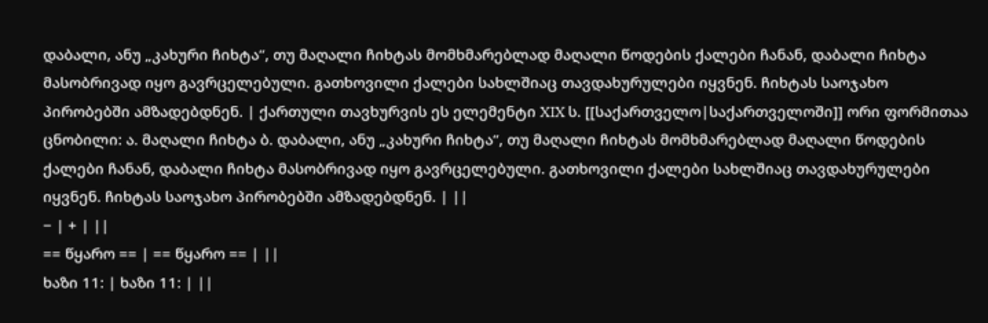დაბალი, ანუ „კახური ჩიხტა“, თუ მაღალი ჩიხტას მომხმარებლად მაღალი წოდების ქალები ჩანან, დაბალი ჩიხტა მასობრივად იყო გავრცელებული. გათხოვილი ქალები სახლშიაც თავდახურულები იყვნენ. ჩიხტას საოჯახო პირობებში ამზადებდნენ. | ქართული თავხურვის ეს ელემენტი XIX ს. [[საქართველო|საქართველოში]] ორი ფორმითაა ცნობილი: ა. მაღალი ჩიხტა ბ. დაბალი, ანუ „კახური ჩიხტა“, თუ მაღალი ჩიხტას მომხმარებლად მაღალი წოდების ქალები ჩანან, დაბალი ჩიხტა მასობრივად იყო გავრცელებული. გათხოვილი ქალები სახლშიაც თავდახურულები იყვნენ. ჩიხტას საოჯახო პირობებში ამზადებდნენ. | ||
− | + | ||
== წყარო == | == წყარო == | ||
ხაზი 11: | ხაზი 11: | ||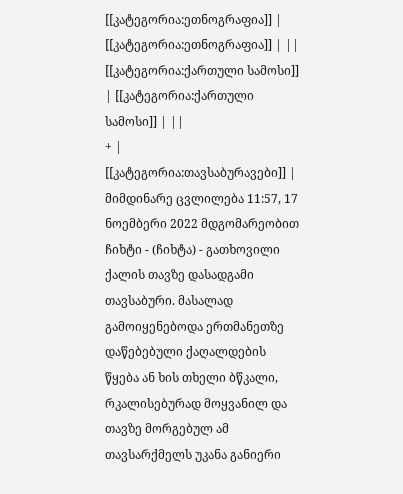[[კატეგორია:ეთნოგრაფია]] | [[კატეგორია:ეთნოგრაფია]] | ||
[[კატეგორია:ქართული სამოსი]] | [[კატეგორია:ქართული სამოსი]] | ||
+ | [[კატეგორია:თავსაბურავები]] |
მიმდინარე ცვლილება 11:57, 17 ნოემბერი 2022 მდგომარეობით
ჩიხტი - (ჩიხტა) - გათხოვილი ქალის თავზე დასადგამი თავსაბური. მასალად გამოიყენებოდა ერთმანეთზე დაწებებული ქაღალდების წყება ან ხის თხელი ბწკალი, რკალისებურად მოყვანილ და თავზე მორგებულ ამ თავსარქმელს უკანა განიერი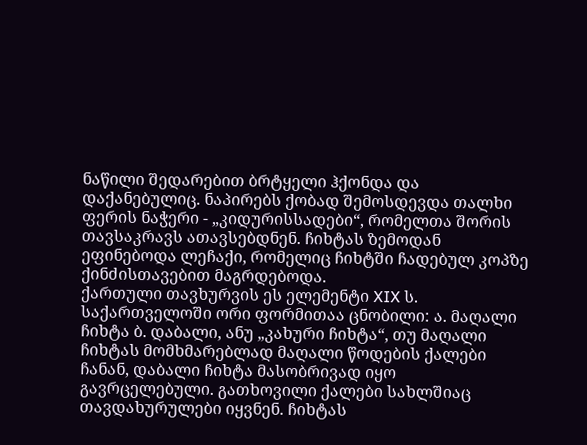ნაწილი შედარებით ბრტყელი ჰქონდა და დაქანებულიც. ნაპირებს ქობად შემოსდევდა თალხი ფერის ნაჭერი - „კიდურისსადები“, რომელთა შორის თავსაკრავს ათავსებდნენ. ჩიხტას ზემოდან ეფინებოდა ლეჩაქი, რომელიც ჩიხტში ჩადებულ კოპზე ქინძისთავებით მაგრდებოდა.
ქართული თავხურვის ეს ელემენტი XIX ს. საქართველოში ორი ფორმითაა ცნობილი: ა. მაღალი ჩიხტა ბ. დაბალი, ანუ „კახური ჩიხტა“, თუ მაღალი ჩიხტას მომხმარებლად მაღალი წოდების ქალები ჩანან, დაბალი ჩიხტა მასობრივად იყო გავრცელებული. გათხოვილი ქალები სახლშიაც თავდახურულები იყვნენ. ჩიხტას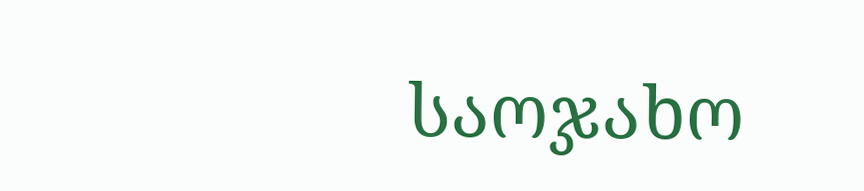საოჯახო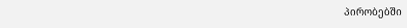პირობებში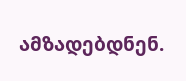ამზადებდნენ.